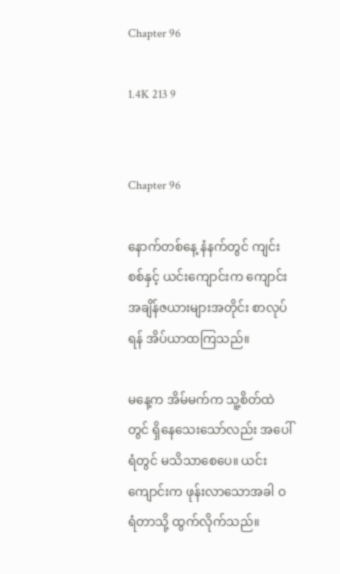Chapter 96

1.4K 213 9


Chapter 96

နောက်တစ်နေ့ နံနက်တွင် ကျင်းစစ်နှင့် ယင်းကျောင်းက ကျောင်းအချိန်ဇယားများအတိုင်း စာလုပ်ရန် အိပ်ယာထကြသည်။

မနေ့က အိမ်မက်က သူ့စိတ်ထဲတွင် ရှိနေသေးသော်လည်း အပေါ်ရံတွင် မသိသာစေပေ။ ယင်းကျောင်းက ဖုန်းလာသောအခါ ဝရံတာသို့ ထွက်လိုက်သည်။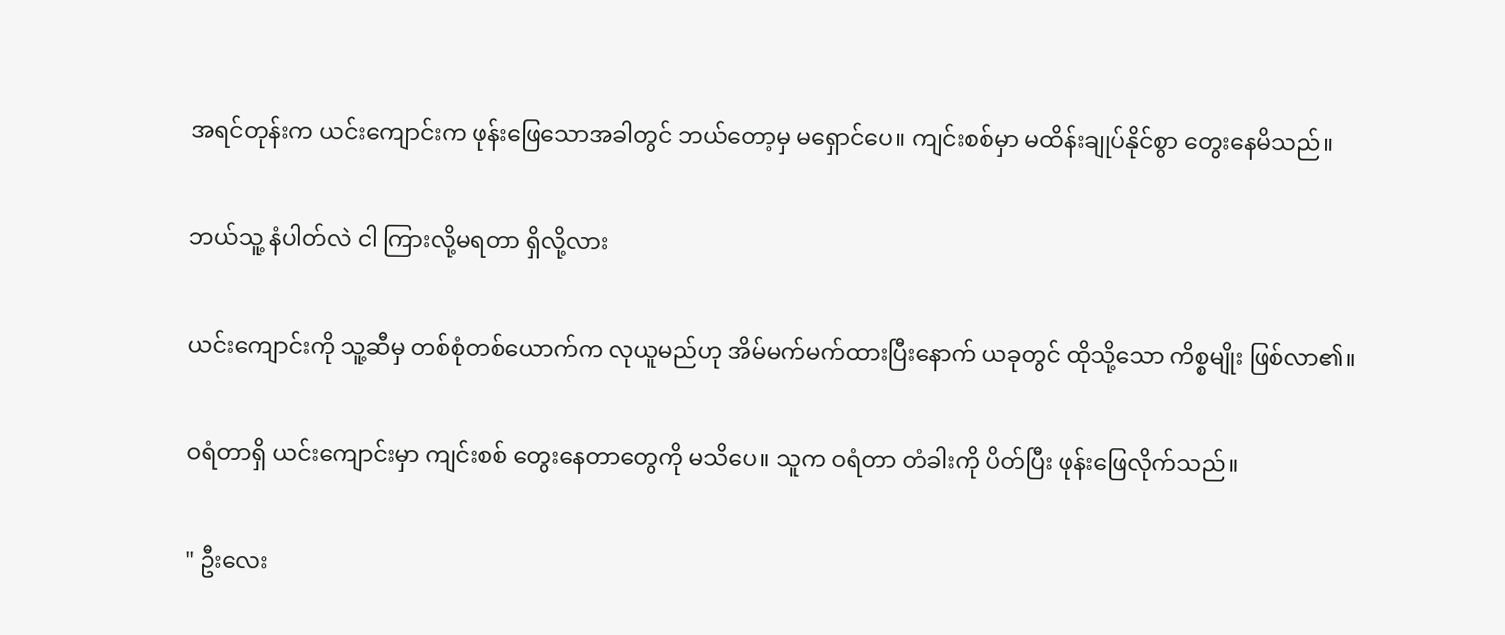အရင်တုန်းက ယင်းကျောင်းက ဖုန်းဖြေသောအခါတွင် ဘယ်တော့မှ မရှောင်ပေ။ ကျင်းစစ်မှာ မထိန်းချုပ်နိုင်စွာ တွေးနေမိသည်။

ဘယ်သူ့ နံပါတ်လဲ ငါ ကြားလို့မရတာ ရှိလို့လား

ယင်းကျောင်းကို သူ့ဆီမှ တစ်စုံတစ်ယောက်က လုယူမည်ဟု အိမ်မက်မက်ထားပြီးနောက် ယခုတွင် ထိုသို့သော ကိစ္စမျိုး ဖြစ်လာ၏။

ဝရံတာရှိ ယင်းကျောင်းမှာ ကျင်းစစ် တွေးနေတာတွေကို မသိပေ။ သူက ဝရံတာ တံခါးကို ပိတ်ပြီး ဖုန်းဖြေလိုက်သည်။

" ဦးလေး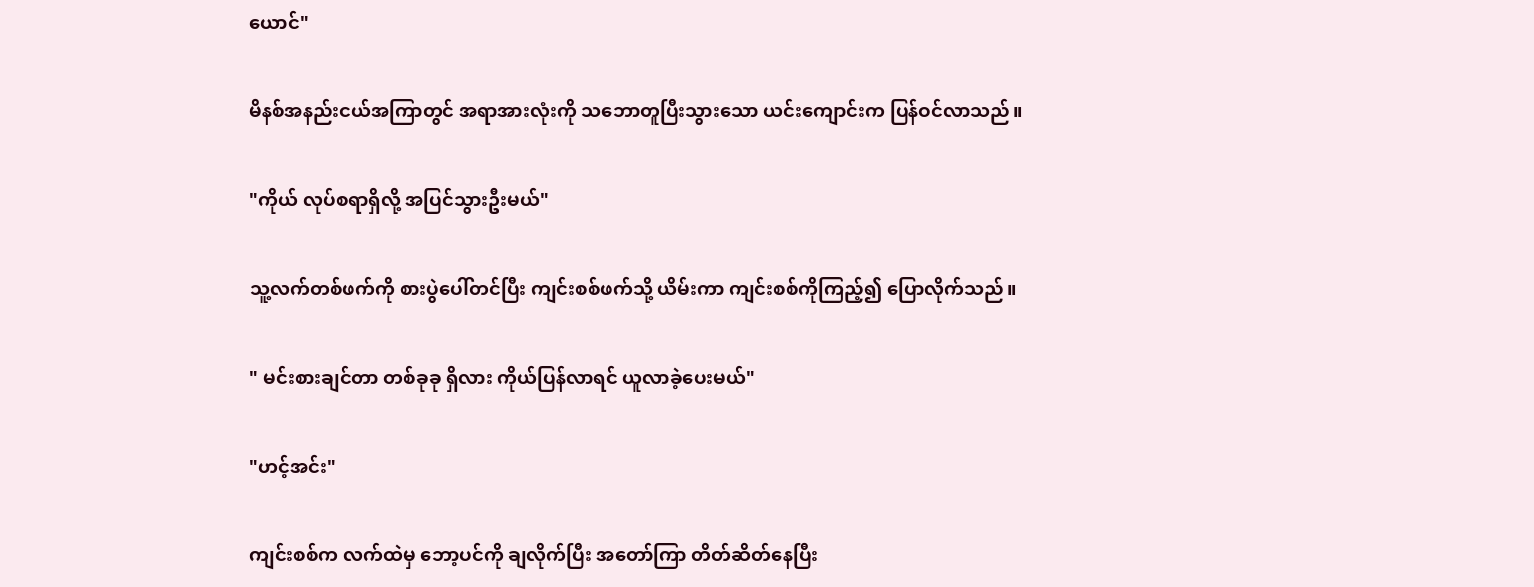ယောင်"

မိနစ်အနည်းငယ်အကြာတွင် အရာအားလုံးကို သဘောတူပြီးသွားသော ယင်းကျောင်းက ပြန်ဝင်လာသည်။

"ကိုယ် လုပ်စရာရှိလို့ အပြင်သွားဦးမယ်"

သူ့လက်တစ်ဖက်ကို စားပွဲပေါ်တင်ပြီး ကျင်းစစ်ဖက်သို့ ယိမ်းကာ ကျင်းစစ်ကိုကြည့်၍ ပြောလိုက်သည်။

" မင်းစားချင်တာ တစ်ခုခု ရှိလား ကိုယ်ပြန်လာရင် ယူလာခဲ့ပေးမယ်"

"ဟင့်အင်း"

ကျင်းစစ်က လက်ထဲမှ ဘော့ပင်ကို ချလိုက်ပြီး အတော်ကြာ တိတ်ဆိတ်နေပြီး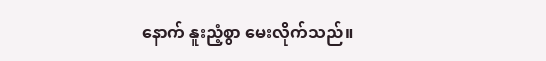နောက် နူးညံ့စွာ မေးလိုက်သည်။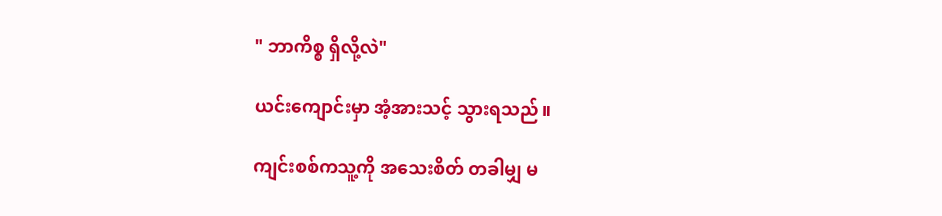" ဘာကိစ္စ ရှိလို့လဲ"

ယင်းကျောင်းမှာ အံ့အားသင့် သွားရသည်။

ကျင်းစစ်ကသူ့ကို အသေးစိတ် တခါမျှ မ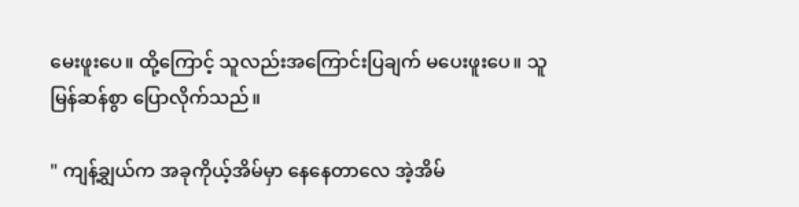မေးဖူးပေ။ ထို့ကြောင့် သူလည်းအကြောင်းပြချက် မပေးဖူးပေ။ သူမြန်ဆန်စွာ ပြောလိုက်သည်။

" ကျန့်ချွယ်က အခုကိုယ့်အိမ်မှာ နေနေတာလေ အဲ့အိမ်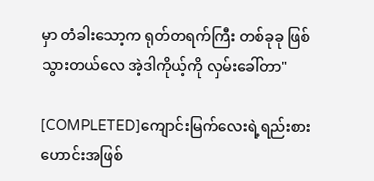မှာ တံခါးသော့က ရုတ်တရက်ကြီး တစ်ခုခု ဖြစ်သွားတယ်လေ အဲ့ဒါကိုယ့်ကို လှမ်းခေါ်တာ"

[COMPLETED]ကျောင်းမြက်လေးရဲ့ရည်းစားဟောင်းအဖြစ်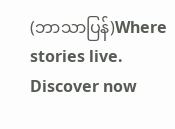(ဘာသာပြန်)Where stories live. Discover now